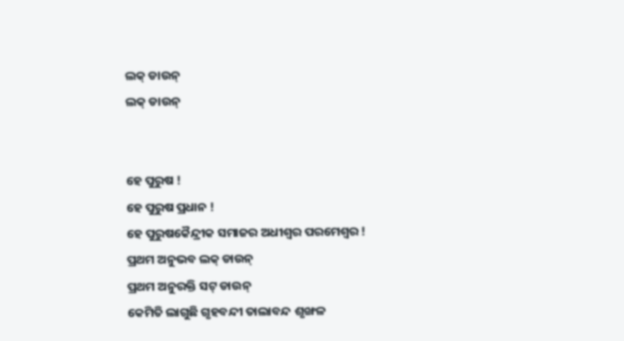ଲକ୍ ଡାଉନ୍
ଲକ୍ ଡାଉନ୍


ହେ ପୁରୁଷ !
ହେ ପୁରୁଷ ପ୍ରଧାନ !
ହେ ପୁରୁଷକୈନ୍ଦ୍ରୀକ ସମାଜର ଅଧୀଶ୍ଵର ପରମେଶ୍ଵର !
ପ୍ରଥମ ଅନୁଭବ ଲକ୍ ଡାଉନ୍
ପ୍ରଥମ ଅନୁରକ୍ତି ସଟ୍ ଡାଉନ୍
କେମିତି ଲାଗୁଛି ଗୃହବନ୍ଦୀ ତାଲାବନ୍ଦ ଶୃଙ୍ଖଳ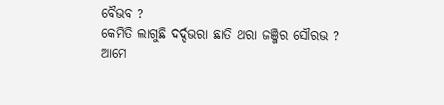ବୈଭବ ?
କେମିତି ଲାଗୁଛି ଦର୍ଦ୍ଦଭରା ଛାତି ଥରା ଜଞ୍ଜିର ସୌରଭ ?
ଆମେ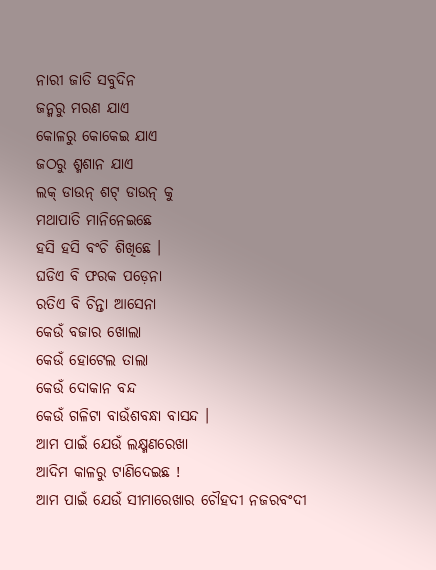ନାରୀ ଜାତି ସବୁଦିନ
ଜନ୍ମରୁ ମରଣ ଯାଏ
କୋଳରୁ କୋକେଇ ଯାଏ
ଜଠରୁ ଶ୍ମଶାନ ଯାଏ
ଲକ୍ ଡାଉନ୍ ଶଟ୍ ଡାଉନ୍ କୁ
ମଥାପାତି ମାନିନେଇଛେ
ହସି ହସି ବଂଚି ଶିଖିଛେ ।
ଘଡିଏ ବି ଫରକ ପଡ଼େନା
ରତିଏ ବି ଚିନ୍ତା ଆସେନା
କେଉଁ ବଜାର ଖୋଲା
କେଉଁ ହୋଟେଲ ତାଲା
କେଉଁ ଦୋକାନ ବନ୍ଦ
କେଉଁ ଗଳିଟା ବାଉଁଶବନ୍ଧା ବାସନ୍ଦ ।
ଆମ ପାଇଁ ଯେଉଁ ଲକ୍ଷ୍ମଣରେଖା
ଆଦିମ କାଳରୁ ଟାଣିଦେଇଛ !
ଆମ ପାଇଁ ଯେଉଁ ସୀମାରେଖାର ଚୌହଦୀ ନଜରବଂଦୀ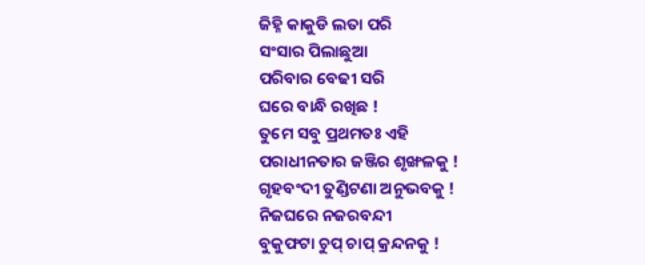ଜିହ୍ନି କାକୁଡି ଲତା ପରି
ସଂସାର ପିଲାଛୁଆ
ପରିବାର ବେଢୀ ସରି
ଘରେ ବାନ୍ଧି ରଖିଛ !
ତୁମେ ସବୁ ପ୍ରଥମତଃ ଏହି
ପରାଧୀନତାର ଜଞ୍ଜିର ଶୃଙ୍ଖଳକୁ !
ଗୃହବଂଦୀ ତୁଣ୍ଡିଟଣା ଅନୁଭବକୁ !
ନିଜଘରେ ନଜରବନ୍ଦୀ
ବୁକୁଫଟା ଚୁପ୍ ଚାପ୍ କ୍ରନ୍ଦନକୁ !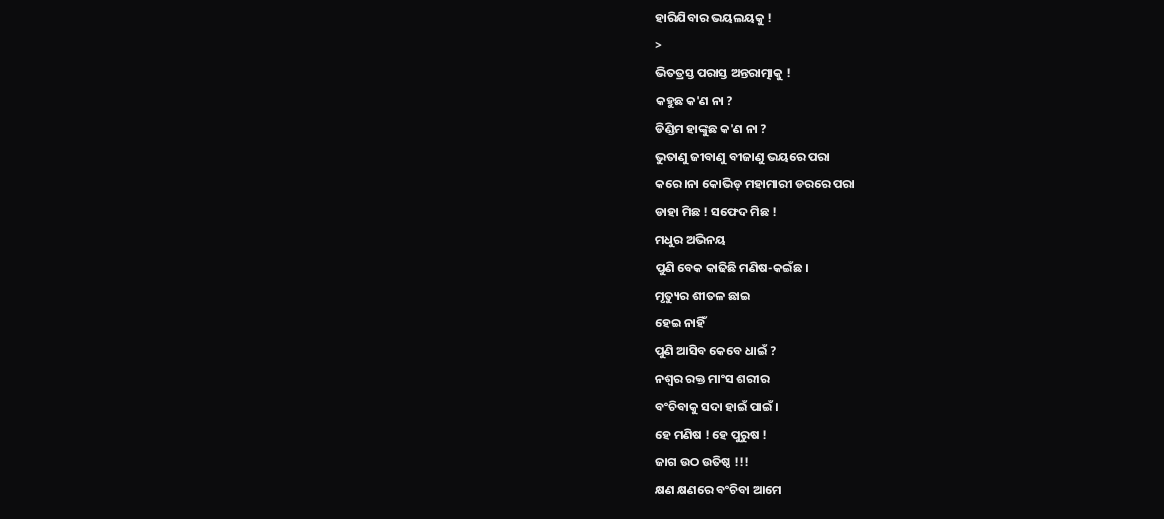ହାରିଯିବାର ଭୟଲୟକୁ !
>
ଭିତତ୍ରସ୍ତ ପରାସ୍ତ ଅନ୍ତରାତ୍ମାକୁ !
କହୁଛ କ'ଣ ନା ?
ଡିଣ୍ଡିମ ହାଙ୍କୁଛ କ'ଣ ନା ?
ଭୁତାଣୁ ଜୀବାଣୁ ବୀଜାଣୁ ଭୟରେ ପରା
କରେ।ନା କୋଭିଡ୍ ମହାମାରୀ ଡରରେ ପରା
ଡାହା ମିଛ ! ସଫେଦ ମିଛ !
ମଧୁର ଅଭିନୟ
ପୁଣି ବେକ କାଢିଛି ମଣିଷ-କଇଁଛ ।
ମୃତ୍ୟୁର ଶୀତଳ ଛାଇ
ହେଇ ନାହିଁ
ପୁଣି ଆସିବ କେବେ ଧାଇଁ ?
ନଶ୍ଵର ରକ୍ତ ମାଂସ ଶରୀର
ବଂଚିବାକୁ ସଦା ହାଇଁ ପାଇଁ ।
ହେ ମଣିଷ ! ହେ ପୁରୁଷ !
ଜାଗ ଉଠ ଉତିଷ୍ଠ !!!
କ୍ଷଣ କ୍ଷଣରେ ବଂଚିବା ଆମେ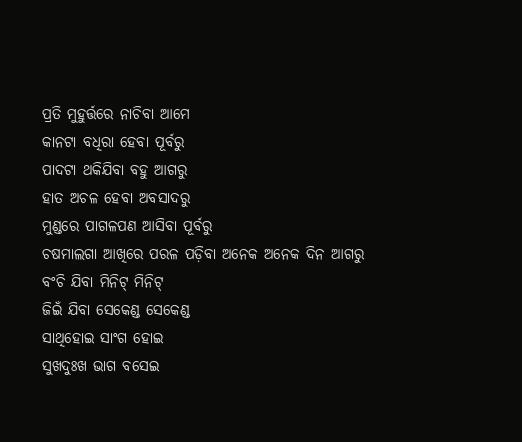ପ୍ରତି ମୁହୁର୍ତ୍ତରେ ନାଚିବା ଆମେ
କାନଟା ବଧିରା ହେବା ପୂର୍ବରୁ
ପାଦଟା ଥକିଯିବା ବହୁ ଆଗରୁ
ହାତ ଅଚଳ ହେବା ଅବସାଦରୁ
ମୁଣ୍ଡରେ ପାଗଳପଣ ଆସିବା ପୂର୍ବରୁ
ଚଷମାଲଗା ଆଖିରେ ପରଳ ପଡ଼ିବା ଅନେକ ଅନେକ ଦିନ ଆଗରୁ
ବଂଚି ଯିବା ମିନିଟ୍ ମିନିଟ୍
ଜିଇଁ ଯିବା ସେକେଣ୍ଡ ସେକେଣ୍ଡ
ସାଥିହୋଇ ସାଂଗ ହୋଇ
ସୁଖଦୁଃଖ ଭାଗ ବସେଇ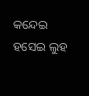କନ୍ଦେଇ ହସେଇ ଲୁହ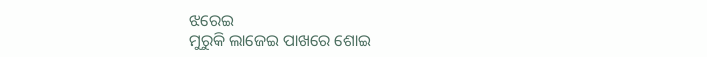ଝରେଇ
ମୁରୁକି ଲାଜେଇ ପାଖରେ ଶୋଇ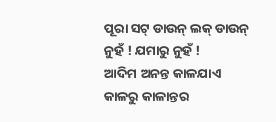ପୂରା ସଟ୍ ଡାଉନ୍ ଲକ୍ ଡାଉନ୍
ନୁହଁ ! ଯମାରୁ ନୁହଁ !
ଆଦିମ ଅନନ୍ତ କାଳଯାଏ
କାଳରୁ କାଳାନ୍ତର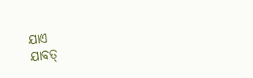ଯାଏ
ଯାବତ୍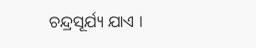ଚନ୍ଦ୍ରସୂର୍ଯ୍ୟ ଯାଏ ।